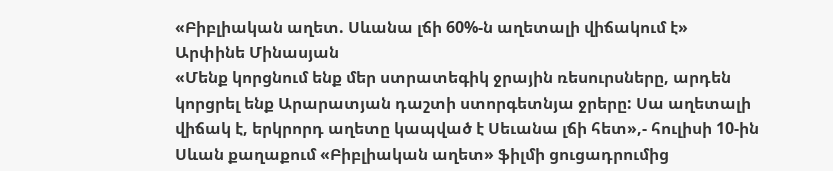«Բիբլիական աղետ. Սևանա լճի 60%-ն աղետալի վիճակում է»
Արփինե Մինասյան
«Մենք կորցնում ենք մեր ստրատեգիկ ջրային ռեսուրսները, արդեն կորցրել ենք Արարատյան դաշտի ստորգետնյա ջրերը: Սա աղետալի վիճակ է, երկրորդ աղետը կապված է Սեւանա լճի հետ»,- հուլիսի 10-ին Սևան քաղաքում «Բիբլիական աղետ» ֆիլմի ցուցադրումից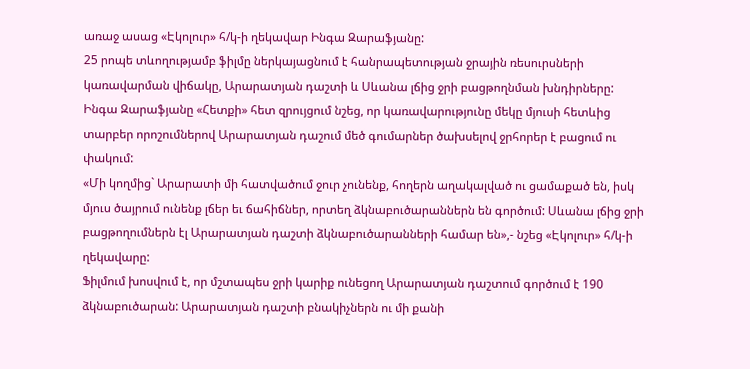առաջ ասաց «Էկոլուր» հ/կ-ի ղեկավար Ինգա Զարաֆյանը:
25 րոպե տևողությամբ ֆիլմը ներկայացնում է հանրապետության ջրային ռեսուրսների կառավարման վիճակը, Արարատյան դաշտի և Սևանա լճից ջրի բացթողնման խնդիրները: Ինգա Զարաֆյանը «Հետքի» հետ զրույցում նշեց, որ կառավարությունը մեկը մյուսի հետևից տարբեր որոշումներով Արարատյան դաշում մեծ գումարներ ծախսելով ջրհորեր է բացում ու փակում:
«Մի կողմից` Արարատի մի հատվածում ջուր չունենք, հողերն աղակալված ու ցամաքած են, իսկ մյուս ծայրում ունենք լճեր եւ ճահիճներ, որտեղ ձկնաբուծարաններն են գործում: Սևանա լճից ջրի բացթողումներն էլ Արարատյան դաշտի ձկնաբուծարանների համար են»,- նշեց «Էկոլուր» հ/կ-ի ղեկավարը:
Ֆիլմում խոսվում է, որ մշտապես ջրի կարիք ունեցող Արարատյան դաշտում գործում է 190 ձկնաբուծարան: Արարատյան դաշտի բնակիչներն ու մի քանի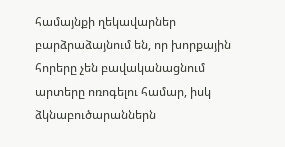համայնքի ղեկավարներ բարձրաձայնում են, որ խորքային հորերը չեն բավականացնում արտերը ոռոգելու համար, իսկ ձկնաբուծարաններն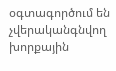օգտագործում են չվերականգնվող խորքային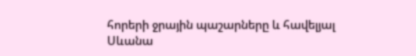հորերի ջրային պաշարները և հավելյալ Սևանա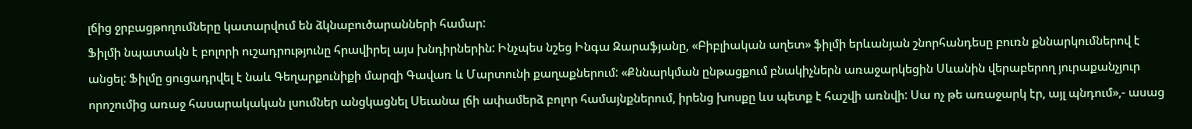լճից ջրբացթողումները կատարվում են ձկնաբուծարանների համար:
Ֆիլմի նպատակն է բոլորի ուշադրությունը հրավիրել այս խնդիրներին: Ինչպես նշեց Ինգա Զարաֆյանը, «Բիբլիական աղետ» ֆիլմի երևանյան շնորհանդեսը բուռն քննարկումներով է անցել: Ֆիլմը ցուցադրվել է նաև Գեղարքունիքի մարզի Գավառ և Մարտունի քաղաքներում: «Քննարկման ընթացքում բնակիչներն առաջարկեցին Սևանին վերաբերող յուրաքանչյուր որոշումից առաջ հասարակական լսումներ անցկացնել Սեւանա լճի ափամերձ բոլոր համայնքներում, իրենց խոսքը ևս պետք է հաշվի առնվի: Սա ոչ թե առաջարկ էր, այլ պնդում»,- ասաց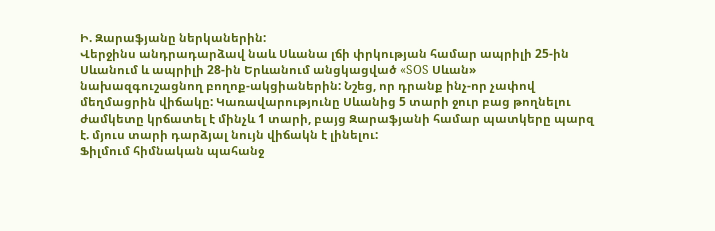Ի. Զարաֆյանը ներկաներին:
Վերջինս անդրադարձավ նաև Սևանա լճի փրկության համար ապրիլի 25-ին Սևանում և ապրիլի 28-ին Երևանում անցկացված «SOS Սևան» նախազգուշացնող բողոք-ակցիաներին: Նշեց, որ դրանք ինչ-որ չափով մեղմացրին վիճակը: Կառավարությունը Սևանից 5 տարի ջուր բաց թողնելու ժամկետը կրճատել է մինչև 1 տարի, բայց Զարաֆյանի համար պատկերը պարզ է. մյուս տարի դարձյալ նույն վիճակն է լինելու:
Ֆիլմում հիմնական պահանջ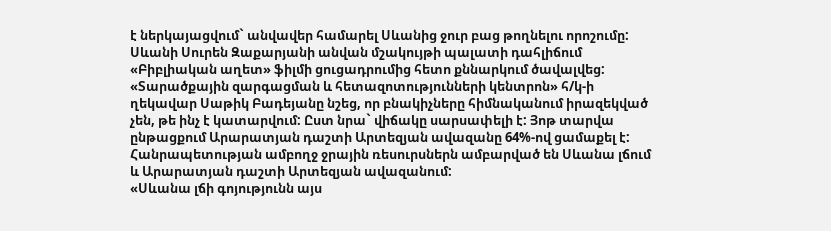է ներկայացվում` անվավեր համարել Սևանից ջուր բաց թողնելու որոշումը:
Սևանի Սուրեն Զաքարյանի անվան մշակույթի պալատի դահլիճում «Բիբլիական աղետ» ֆիլմի ցուցադրումից հետո քննարկում ծավալվեց:
«Տարածքային զարգացման և հետազոտությունների կենտրոն» հ/կ-ի ղեկավար Սաթիկ Բադեյանը նշեց, որ բնակիչները հիմնականում իրազեկված չեն, թե ինչ է կատարվում: Ըստ նրա` վիճակը սարսափելի է: Յոթ տարվա ընթացքում Արարատյան դաշտի Արտեզյան ավազանը 64%-ով ցամաքել է: Հանրապետության ամբողջ ջրային ռեսուրսներն ամբարված են Սևանա լճում և Արարատյան դաշտի Արտեզյան ավազանում:
«Սևանա լճի գոյությունն այս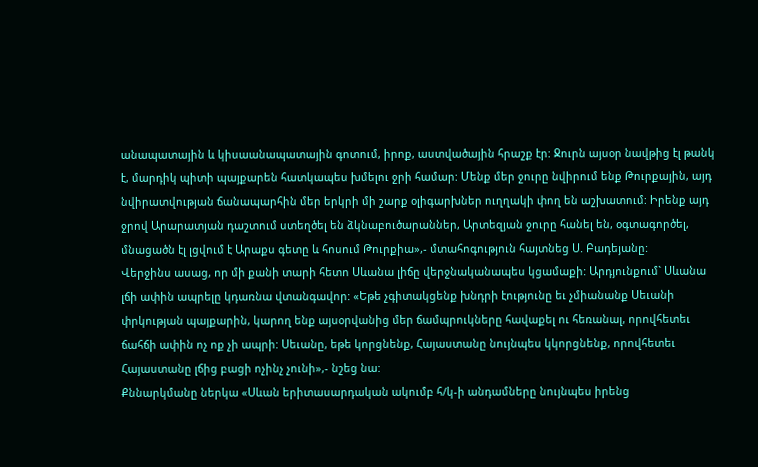անապատային և կիսաանապատային գոտում, իրոք, աստվածային հրաշք էր: Ջուրն այսօր նավթից էլ թանկ է, մարդիկ պիտի պայքարեն հատկապես խմելու ջրի համար: Մենք մեր ջուրը նվիրում ենք Թուրքային, այդ նվիրատվության ճանապարհին մեր երկրի մի շարք օլիգարխներ ուղղակի փող են աշխատում: Իրենք այդ ջրով Արարատյան դաշտում ստեղծել են ձկնաբուծարաններ, Արտեզյան ջուրը հանել են, օգտագործել, մնացածն էլ լցվում է Արաքս գետը և հոսում Թուրքիա»,- մտահոգություն հայտնեց Ս. Բադեյանը:
Վերջինս ասաց, որ մի քանի տարի հետո Սևանա լիճը վերջնականապես կցամաքի: Արդյունքում` Սևանա լճի ափին ապրելը կդառնա վտանգավոր: «Եթե չգիտակցենք խնդրի էությունը եւ չմիանանք Սեւանի փրկության պայքարին, կարող ենք այսօրվանից մեր ճամպրուկները հավաքել ու հեռանալ, որովհետեւ ճահճի ափին ոչ ոք չի ապրի: Սեւանը, եթե կորցնենք, Հայաստանը նույնպես կկորցնենք, որովհետեւ Հայաստանը լճից բացի ոչինչ չունի»,- նշեց նա:
Քննարկմանը ներկա «Սևան երիտասարդական ակումբ հ/կ-ի անդամները նույնպես իրենց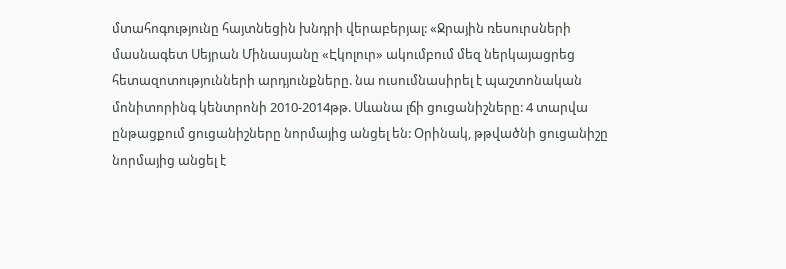մտահոգությունը հայտնեցին խնդրի վերաբերյալ: «Ջրային ռեսուրսների մասնագետ Սեյրան Մինասյանը «Էկոլուր» ակումբում մեզ ներկայացրեց հետազոտությունների արդյունքները. նա ուսումնասիրել է պաշտոնական մոնիտորինգ կենտրոնի 2010-2014թթ. Սևանա լճի ցուցանիշները: 4 տարվա ընթացքում ցուցանիշները նորմայից անցել են: Օրինակ, թթվածնի ցուցանիշը նորմայից անցել է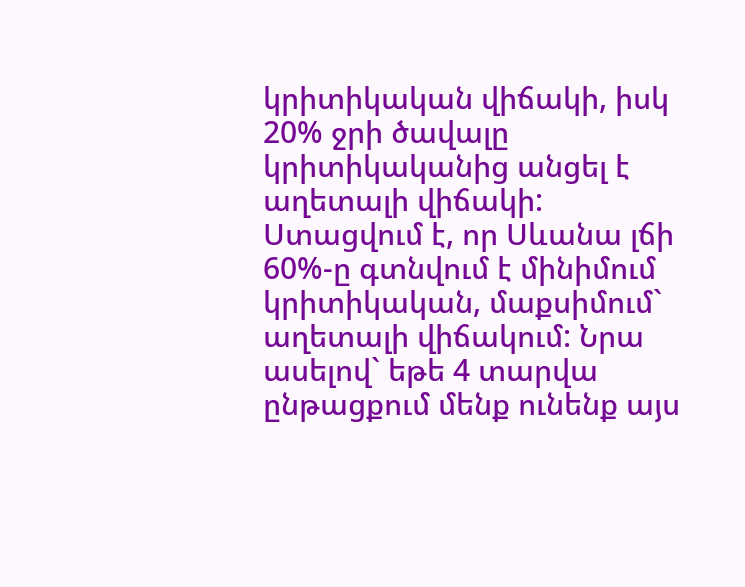կրիտիկական վիճակի, իսկ 20% ջրի ծավալը կրիտիկականից անցել է աղետալի վիճակի: Ստացվում է, որ Սևանա լճի 60%-ը գտնվում է մինիմում կրիտիկական, մաքսիմում` աղետալի վիճակում: Նրա ասելով` եթե 4 տարվա ընթացքում մենք ունենք այս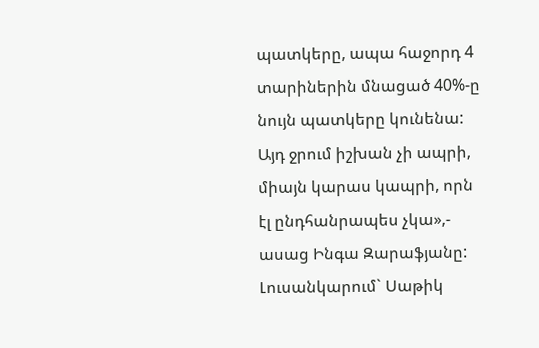պատկերը, ապա հաջորդ 4 տարիներին մնացած 40%-ը նույն պատկերը կունենա: Այդ ջրում իշխան չի ապրի, միայն կարաս կապրի, որն էլ ընդհանրապես չկա»,- ասաց Ինգա Զարաֆյանը:
Լուսանկարում` Սաթիկ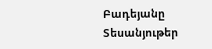Բադեյանը
Տեսանյութեր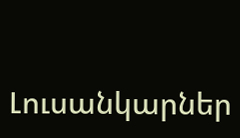Լուսանկարներ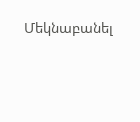Մեկնաբանել